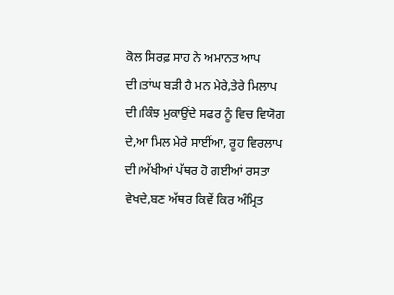ਕੋਲ ਸਿਰਫ਼ ਸਾਹ ਨੇ ਅਮਾਨਤ ਆਪ ਦੀ।ਤਾਂਘ ਬੜੀ ਹੈ ਮਨ ਮੇਰੇ,ਤੇਰੇ ਮਿਲਾਪ ਦੀ।ਕਿੰਝ ਮੁਕਾਉਂਦੇ ਸਫਰ ਨੂੰ ਵਿਚ ਵਿਯੋਗ ਦੇ,ਆ ਮਿਲ ਮੇਰੇ ਸਾਈਂਆ, ਰੂਹ ਵਿਰਲਾਪ ਦੀ।ਅੱਖੀਆਂ ਪੱਥਰ ਹੋ ਗਈਆਂ ਰਸਤਾ ਵੇਖਦੇ,ਬਣ ਅੱਥਰ ਕਿਵੇਂ ਕਿਰ ਅੰਮ੍ਰਿਤ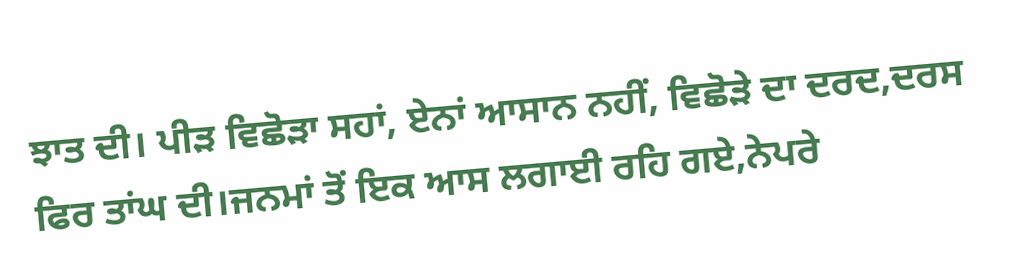ਝਾਤ ਦੀ। ਪੀੜ ਵਿਛੋੜਾ ਸਹਾਂ, ਏਨਾਂ ਆਸਾਨ ਨਹੀਂ, ਵਿਛੋੜੇ ਦਾ ਦਰਦ,ਦਰਸ ਫਿਰ ਤਾਂਘ ਦੀ।ਜਨਮਾਂ ਤੋਂ ਇਕ ਆਸ ਲਗਾਈ ਰਹਿ ਗਏ,ਨੇਪਰੇ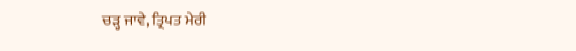ਚੜ੍ਹ ਜਾਵੇ, ਤ੍ਰਿਪਤ ਮੇਰੀ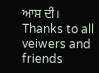ਆਸ ਦੀ।
Thanks to all veiwers and friends